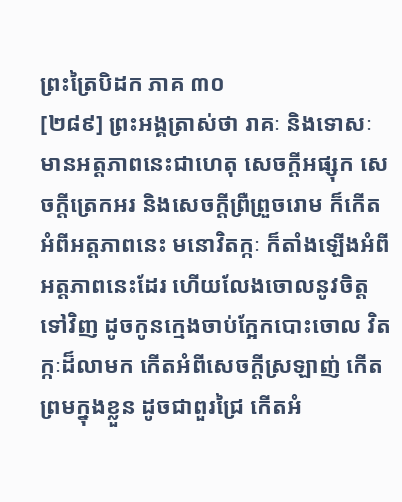ព្រះត្រៃបិដក ភាគ ៣០
[២៨៩] ព្រះអង្គត្រាស់ថា រាគៈ និងទោសៈ មានអត្តភាពនេះជាហេតុ សេចក្តីអផ្សុក សេចក្តីត្រេកអរ និងសេចក្តីព្រឺព្រួចរោម ក៏កើតអំពីអត្តភាពនេះ មនោវិតក្កៈ ក៏តាំងឡើងអំពីអត្តភាពនេះដែរ ហើយលែងចោលនូវចិត្តទៅវិញ ដូចកូនក្មេងចាប់ក្អែកបោះចោល វិតក្កៈដ៏លាមក កើតអំពីសេចក្តីស្រឡាញ់ កើតព្រមក្នុងខ្លួន ដូចជាពួរជ្រៃ កើតអំ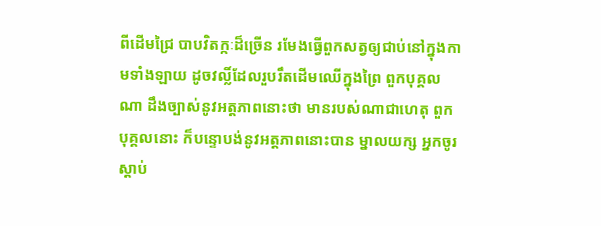ពីដើមជ្រៃ បាបវិតក្កៈដ៏ច្រើន រមែងធ្វើពួកសត្វឲ្យជាប់នៅក្នុងកាមទាំងឡាយ ដូចវល្លិ៍ដែលរួបរឹតដើមឈើក្នុងព្រៃ ពួកបុគ្គលណា ដឹងច្បាស់នូវអត្តភាពនោះថា មានរបស់ណាជាហេតុ ពួកបុគ្គលនោះ ក៏បន្ទោបង់នូវអត្តភាពនោះបាន ម្នាលយក្ស អ្នកចូរស្តាប់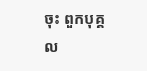ចុះ ពួកបុគ្គល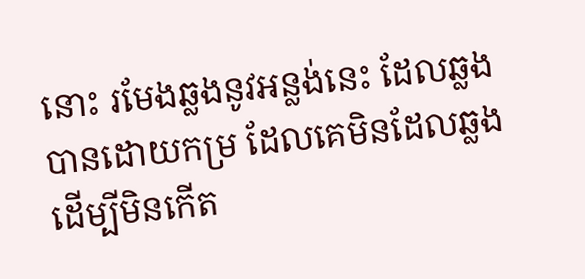នោះ រមែងឆ្លងនូវអន្លង់នេះ ដែលឆ្លងបានដោយកម្រ ដែលគេមិនដែលឆ្លង ដើម្បីមិនកើត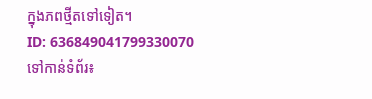ក្នុងភពថ្មីតទៅទៀត។
ID: 636849041799330070
ទៅកាន់ទំព័រ៖